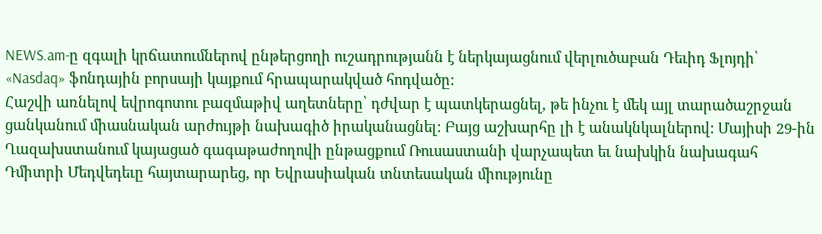NEWS.am-ը զգալի կրճատումներով ընթերցողի ուշադրությանն է ներկայացնում վերլուծաբան Դեւիդ Ֆլոյդի՝ «Nasdaq» ֆոնդային բորսայի կայքում հրապարակված հոդվածը:
Հաշվի առնելով եվրոգոտու բազմաթիվ աղետները՝ դժվար է պատկերացնել, թե ինչու է մեկ այլ տարածաշրջան ցանկանում միասնական արժույթի նախագիծ իրականացնել: Բայց աշխարհը լի է անակնկալներով: Մայիսի 29-ին Ղազախստանում կայացած գագաթաժողովի ընթացքում Ռուսաստանի վարչապետ եւ նախկին նախագահ Դմիտրի Մեդվեդեւը հայտարարեց, որ Եվրասիական տնտեսական միությունը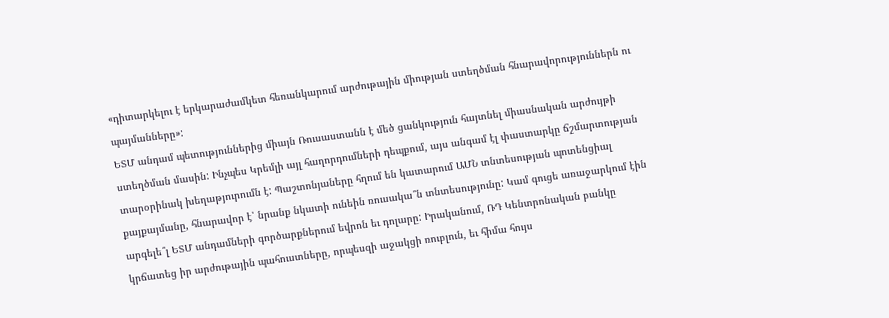«դիտարկելու է երկարաժամկետ հեռանկարում արժութային միության ստեղծման հնարավորություններն ու պայմանները»:
ԵՏՄ անդամ պետություններից միայն Ռուսաստանն է մեծ ցանկություն հայտնել միասնական արժույթի ստեղծման մասին: Ինչպես Կրեմլի այլ հաղորդումների դեպքում, այս անգամ էլ փաստարկը ճշմարտության տարօրինակ խեղաթյուրումն է: Պաշտոնյաները հղում են կատարում ԱՄՆ տնտեսության պոտենցիալ քայքայմանը, հնարավոր է՝ նրանք նկատի ունեին ռուսակա՞ն տնտեսությունը: Կամ գուցե առաջարկում էին արգելե՞լ ԵՏՄ անդամների գործարքներում եվրոն եւ դոլարը: Իրականում, ՌԴ Կենտրոնական բանկը կրճատեց իր արժութային պահուստները, որպեսզի աջակցի ռուբլուն, եւ հիմա հույս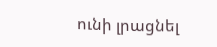ունի լրացնել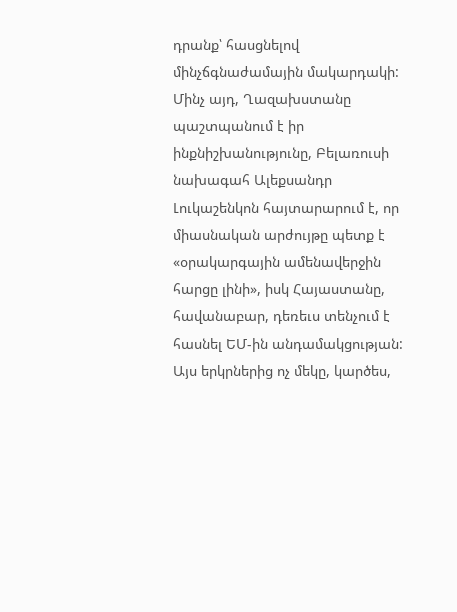դրանք՝ հասցնելով մինչճգնաժամային մակարդակի:
Մինչ այդ, Ղազախստանը պաշտպանում է իր ինքնիշխանությունը, Բելառուսի նախագահ Ալեքսանդր Լուկաշենկոն հայտարարում է, որ միասնական արժույթը պետք է «օրակարգային ամենավերջին հարցը լինի», իսկ Հայաստանը, հավանաբար, դեռեւս տենչում է հասնել ԵՄ-ին անդամակցության: Այս երկրներից ոչ մեկը, կարծես,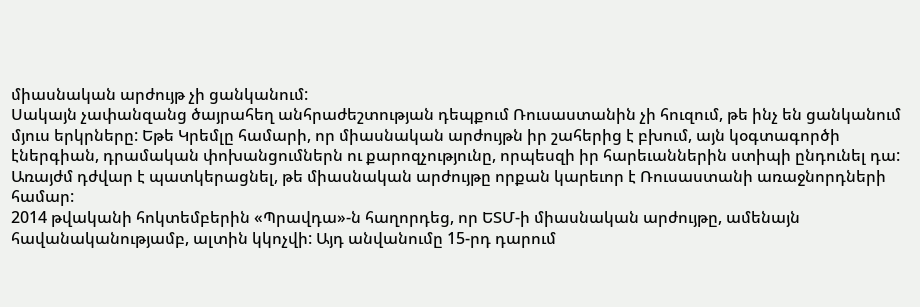միասնական արժույթ չի ցանկանում:
Սակայն չափանզանց ծայրահեղ անհրաժեշտության դեպքում Ռուսաստանին չի հուզում, թե ինչ են ցանկանում մյուս երկրները: Եթե Կրեմլը համարի, որ միասնական արժույթն իր շահերից է բխում, այն կօգտագործի էներգիան, դրամական փոխանցումներն ու քարոզչությունը, որպեսզի իր հարեւաններին ստիպի ընդունել դա: Առայժմ դժվար է պատկերացնել, թե միասնական արժույթը որքան կարեւոր է Ռուսաստանի առաջնորդների համար:
2014 թվականի հոկտեմբերին «Պրավդա»-ն հաղորդեց, որ ԵՏՄ-ի միասնական արժույթը, ամենայն հավանականությամբ, ալտին կկոչվի: Այդ անվանումը 15-րդ դարում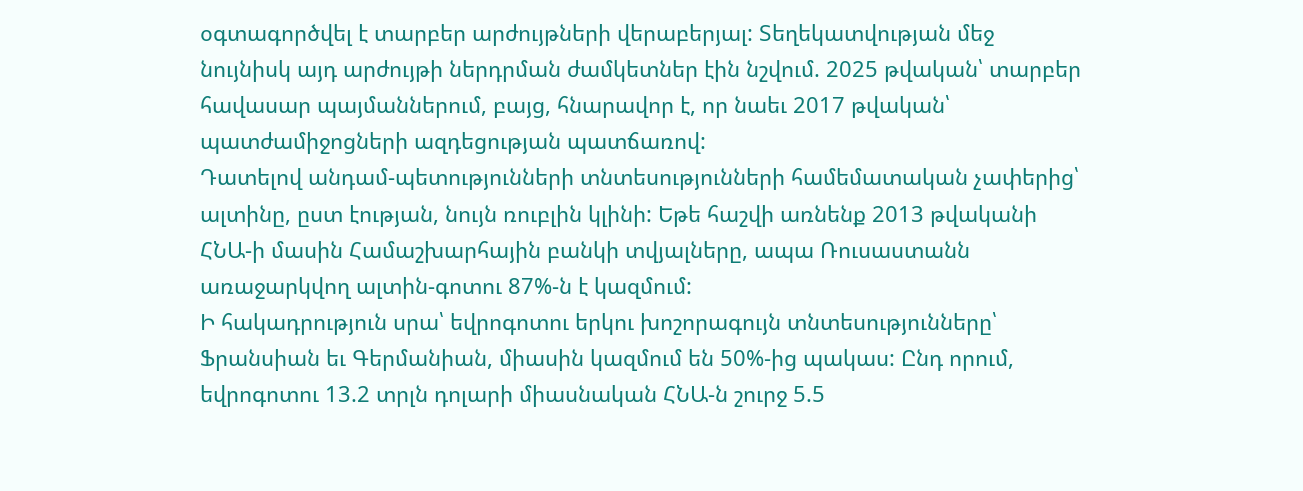օգտագործվել է տարբեր արժույթների վերաբերյալ: Տեղեկատվության մեջ նույնիսկ այդ արժույթի ներդրման ժամկետներ էին նշվում. 2025 թվական՝ տարբեր հավասար պայմաններում, բայց, հնարավոր է, որ նաեւ 2017 թվական՝ պատժամիջոցների ազդեցության պատճառով:
Դատելով անդամ-պետությունների տնտեսությունների համեմատական չափերից՝ ալտինը, ըստ էության, նույն ռուբլին կլինի: Եթե հաշվի առնենք 2013 թվականի ՀՆԱ-ի մասին Համաշխարհային բանկի տվյալները, ապա Ռուսաստանն առաջարկվող ալտին-գոտու 87%-ն է կազմում:
Ի հակադրություն սրա՝ եվրոգոտու երկու խոշորագույն տնտեսությունները՝ Ֆրանսիան եւ Գերմանիան, միասին կազմում են 50%-ից պակաս: Ընդ որում, եվրոգոտու 13.2 տրլն դոլարի միասնական ՀՆԱ-ն շուրջ 5.5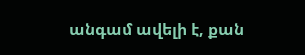անգամ ավելի է, քան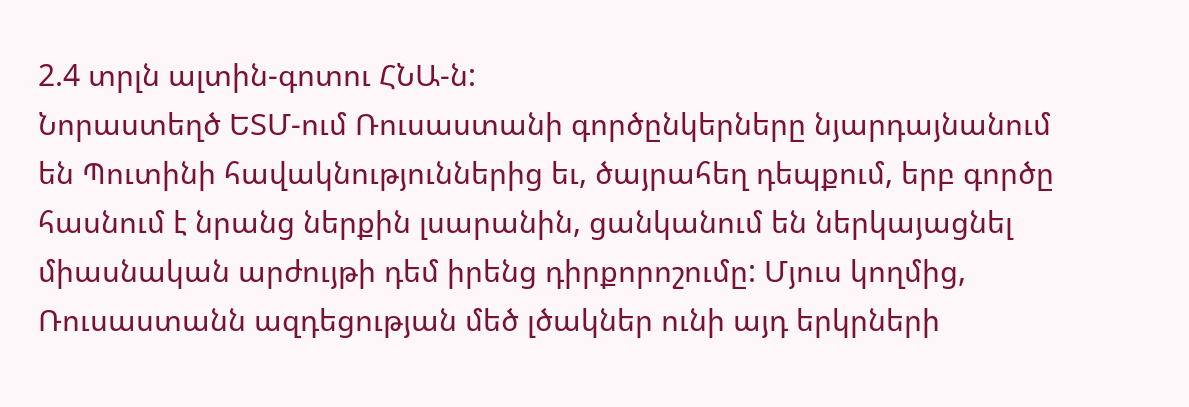2.4 տրլն ալտին-գոտու ՀՆԱ-ն:
Նորաստեղծ ԵՏՄ-ում Ռուսաստանի գործընկերները նյարդայնանում են Պուտինի հավակնություններից եւ, ծայրահեղ դեպքում, երբ գործը հասնում է նրանց ներքին լսարանին, ցանկանում են ներկայացնել միասնական արժույթի դեմ իրենց դիրքորոշումը: Մյուս կողմից, Ռուսաստանն ազդեցության մեծ լծակներ ունի այդ երկրների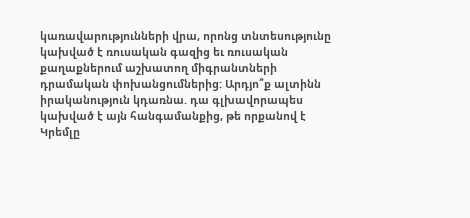կառավարությունների վրա, որոնց տնտեսությունը կախված է ռուսական գազից եւ ռուսական քաղաքներում աշխատող միգրանտների դրամական փոխանցումներից: Արդյո՞ք ալտինն իրականություն կդառնա. դա գլխավորապես կախված է այն հանգամանքից, թե որքանով է Կրեմլը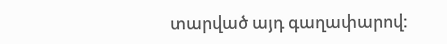տարված այդ գաղափարով: